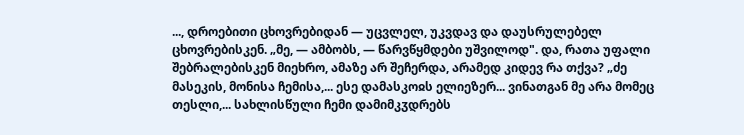..., დროებითი ცხოვრებიდან — უცვლელ, უკვდავ და დაუსრულებელ ცხოვრებისკენ. „მე, — ამბობს, — წარვწყმდები უშვილოდ". და, რათა უფალი შებრალებისკენ მიეხრო, ამაზე არ შეჩერდა, არამედ კიდევ რა თქვა? „ძე მასეკის, მონისა ჩემისა,... ესე დამასკოჲს ელიეზერ... ვინათგან მე არა მომეც თესლი,... სახლისწული ჩემი დამიმკჳდრებს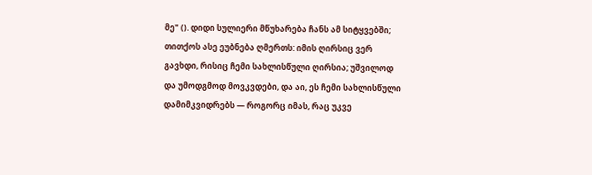მე" (). დიდი სულიერი მწუხარება ჩანს ამ სიტყვებში; თითქოს ასე ეუბნება ღმერთს: იმის ღირსიც ვერ გავხდი, რისიც ჩემი სახლისწული ღირსია; უშვილოდ და უმოდგმოდ მოვკვდები, და აი, ეს ჩემი სახლისწული დამიმკვიდრებს — როგორც იმას, რაც უკვე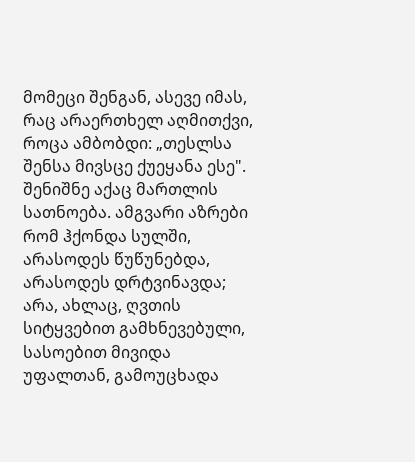მომეცი შენგან, ასევე იმას, რაც არაერთხელ აღმითქვი, როცა ამბობდი: „თესლსა შენსა მივსცე ქუეყანა ესე". შენიშნე აქაც მართლის სათნოება. ამგვარი აზრები რომ ჰქონდა სულში, არასოდეს წუწუნებდა, არასოდეს დრტვინავდა; არა, ახლაც, ღვთის სიტყვებით გამხნევებული, სასოებით მივიდა უფალთან, გამოუცხადა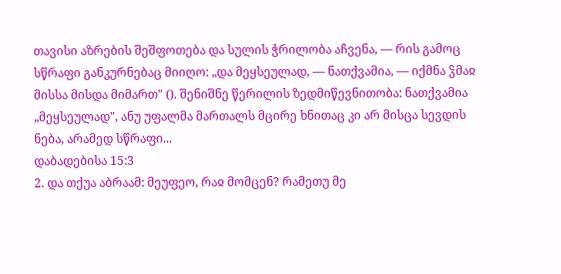თავისი აზრების შეშფოთება და სულის ჭრილობა აჩვენა, — რის გამოც სწრაფი განკურნებაც მიიღო: „და მეყსეულად, — ნათქვამია, — იქმნა ჴმაჲ მისსა მისდა მიმართ" (). შენიშნე წერილის ზედმიწევნითობა: ნათქვამია „მეყსეულად", ანუ უფალმა მართალს მცირე ხნითაც კი არ მისცა სევდის ნება, არამედ სწრაფი...
დაბადებისა 15:3
2. და თქუა აბრაამ: მეუფეო, რაჲ მომცენ? რამეთუ მე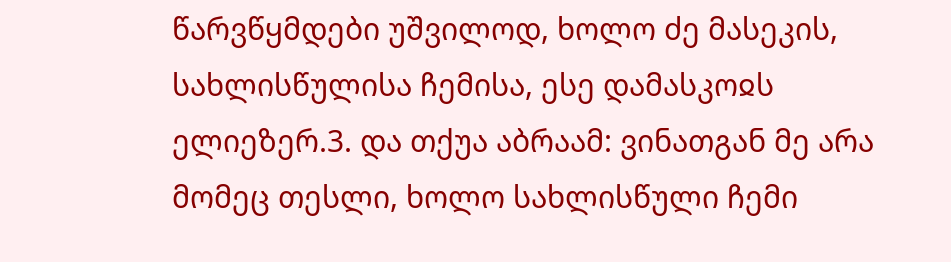წარვწყმდები უშვილოდ, ხოლო ძე მასეკის, სახლისწულისა ჩემისა, ესე დამასკოჲს ელიეზერ.3. და თქუა აბრაამ: ვინათგან მე არა მომეც თესლი, ხოლო სახლისწული ჩემი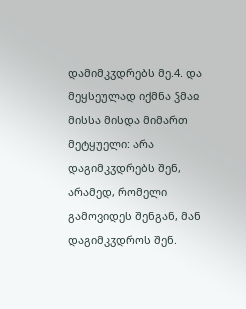დამიმკჳდრებს მე.4. და მეყსეულად იქმნა ჴმაჲ მისსა მისდა მიმართ მეტყუელი: არა დაგიმკჳდრებს შენ, არამედ, რომელი გამოვიდეს შენგან, მან დაგიმკჳდროს შენ.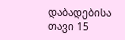დაბადებისა თავი 15